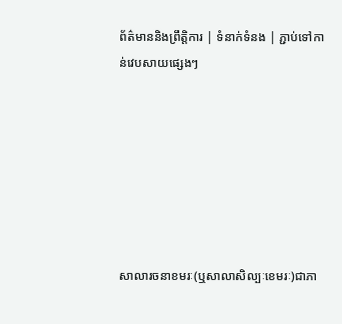ព័ត៌មាននិងព្រឹត្តិការ | ទំនាក់ទំនង | ភ្ជាប់ទៅកាន់វេបសាយផ្សេងៗ







សាលារចនាខមរៈ(ឬសាលាសិល្បៈខេមរៈ)ជាភា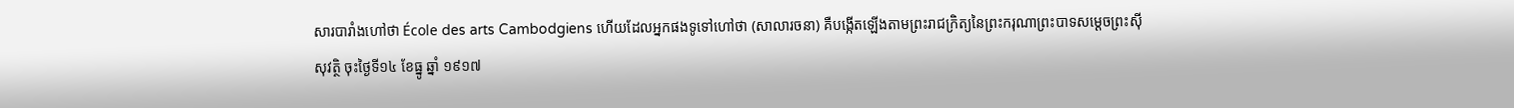សារបារាំងហៅថា École des arts Cambodgiens ហើយដែលអ្នកផងទូទៅហៅថា (សាលារចនា) គឺបង្កើតឡើងតាមព្រះរាជក្រិត្យនៃព្រះករុណាព្រះបាទសម្តេចព្រះស៊ីសុវត្ថិ ចុះថ្ងៃទី១៤ ខែធ្នូ ឆ្នាំ ១៩១៧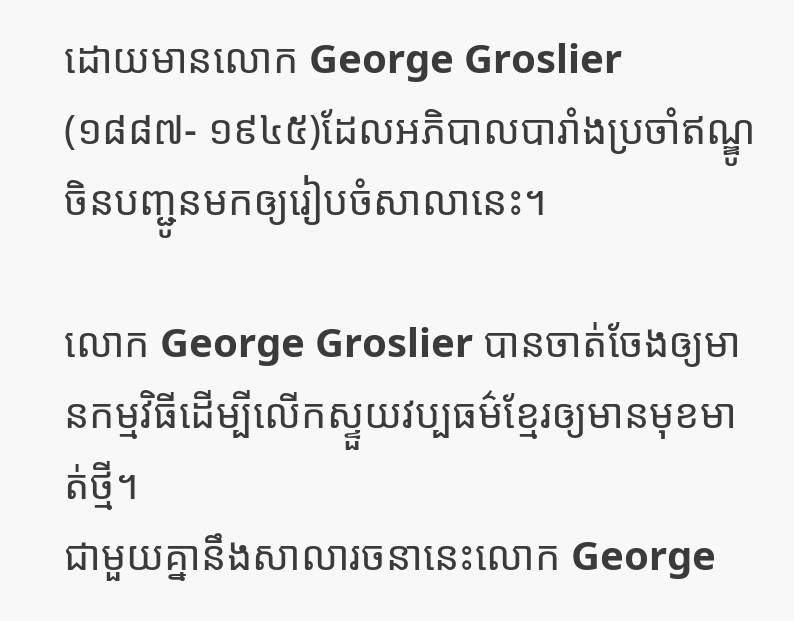ដោយមានលោក George Groslier
(១៨៨៧- ១៩៤៥)ដែលអភិបាលបារាំងប្រចាំឥណ្ឌូចិនបញ្ជូនមកឲ្យរៀបចំសាលានេះ។

លោក George Groslier បានចាត់ចែងឲ្យមានកម្មវិធីដើម្បីលើកស្ទួយវប្បធម៌ខ្មែរឲ្យមានមុខមាត់ថ្មី។
ជាមួយគ្នានឹងសាលារចនានេះលោក George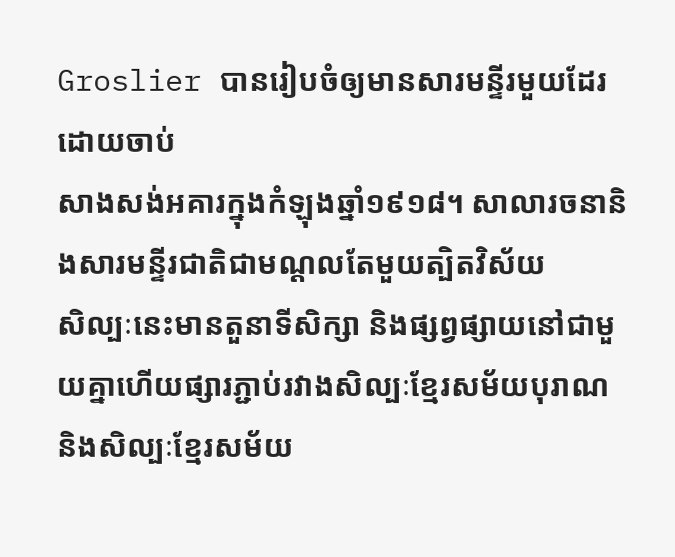Groslier បានរៀបចំឲ្យមានសារមន្ទីរមួយដែរដោយចាប់
សាងសង់អគារក្នុងកំឡុងឆ្នាំ១៩១៨។ សាលារចនានិងសារមន្ទីរជាតិជាមណ្ដលតែមួយត្បិតវិស័យ
សិល្បៈនេះមានតួនាទីសិក្សា និងផ្សព្វផ្សាយនៅជាមួយគ្នាហើយផ្សារភ្ជាប់រវាងសិល្បៈខ្មែរសម័យបុរាណ
និងសិល្បៈខ្មែរសម័យ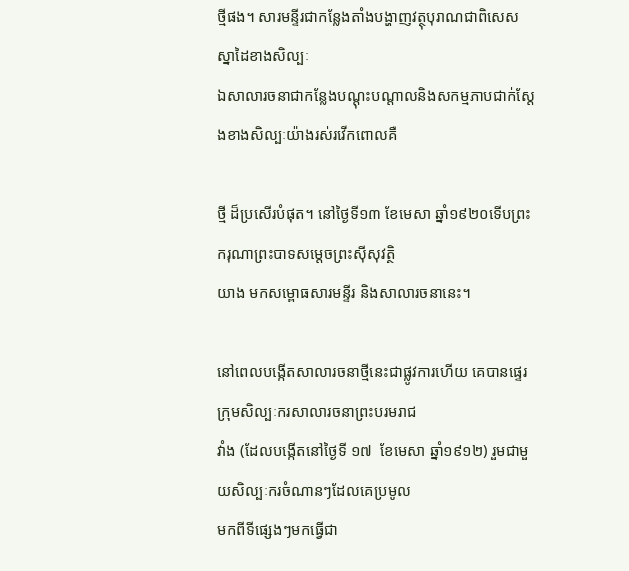ថ្មីផង។ សារមន្ទីរជាកន្លែងតាំងបង្ហាញវត្ថុបុរាណជាពិសេសស្នាដៃខាងសិល្បៈ
ឯសាលារចនាជាកន្លែងបណ្តុះបណ្តាលនិងសកម្មភាបជាក់ស្តែងខាងសិល្បៈយ៉ាងរស់រវើកពោលគឺ

ថ្មី ដ៏ប្រសើរបំផុត។ នៅថ្ងៃទី១៣ ខែមេសា ឆ្នាំ១៩២០ទើបព្រះករុណាព្រះបាទសម្តេចព្រះស៊ីសុវត្ថិ
យាង មកសម្ពោធសារមន្ទីរ និងសាលារចនានេះ។

នៅពេលបង្កើតសាលារចនាថ្មីនេះជាផ្លូវការហើយ គេបានផ្ទេរក្រុមសិល្បៈករសាលារចនាព្រះបរមរាជ
វាំង (ដែលបង្កើតនៅថ្ងៃទី ១៧  ខែមេសា ឆ្នាំ១៩១២) រួមជាមួយសិល្បៈករចំណានៗដែលគេប្រមូល
មកពីទីផ្សេងៗមកធ្វើជា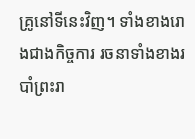គ្រូនៅទីនេះវិញ។ ទាំងខាងរោងជាងកិច្ចការ រចនាទាំងខាងរបាំព្រះរា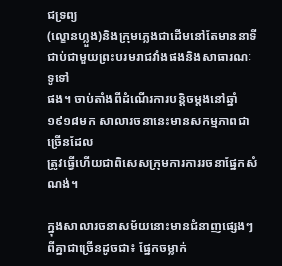ជទ្រព្យ
(ល្ខោនហ្លួង)និងក្រុមភ្លេងជាដើមនៅតែមាននាទីជាប់ជាមួយព្រះបរមរាជវាំងផងនិងសាធារណៈទូទៅ
ផង។ ចាប់តាំងពីដំណើរការបន្តិចម្តងនៅឆ្នាំ១៩១៨មក សាលារចនានេះមានសកម្មភាពជាច្រើនដែល
ត្រូវធ្វើហើយជាពិសេសក្រុមការការរចនាផ្នែកសំណង់។

ក្នុងសាលារចនាសម័យនោះមានជំនាញផ្សេងៗពីគ្នាជាច្រើនដូចជា៖ ផ្នែកចម្លាក់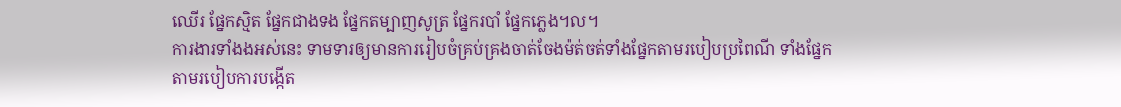ឈើរ ផ្នែកស្មិត ផ្នែកជាងទង ផ្នែកតម្បាញសូត្រ ផ្នែករបាំ ផ្នែកភ្លេង។ល។
ការងារទាំងងអស់នេះ ទាមទារឲ្យមានការរៀបចំគ្រប់គ្រងចាត់ចែងម៉ត់ចត់ទាំងផ្នែកតាមរបៀបប្រពៃណី ទាំងផ្នែកតាមរបៀបការបង្កើត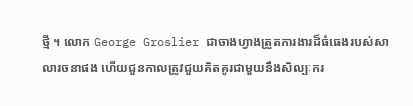ថ្មី ។ លោក George Groslier ជាចាងហ្វាងត្រួតការងារដ៏ធំធេងរបស់សាលារចនាផង ហើយជួនកាលត្រូវជួយគិតគូរជាមួយនឹងសិល្បៈករ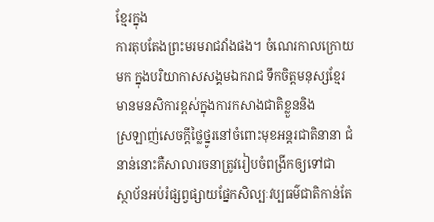ខ្មែរក្នុង
ការតុបតែងព្រះមរមរាជវាំងផង។ ចំណេរកាលក្រោយមក ក្នុងបរិយាកាសសង្គមឯករាជ ទឹកចិត្តមនុស្សខ្មែរមានមនសិការខ្ពស់ក្នុងការកសាងជាតិខ្លួននិង
ស្រឡាញ់សេចក្តីថ្លៃថ្នូរនៅចំពោះមុខអន្តរជាតិនានា ជំនាន់នោះគឺសាលារចនាត្រូវរៀបចំពង្រីកឲ្យទៅជា
ស្ថាប័នអប់រំផ្សព្វផ្សាយផ្នែកសិល្បៈវប្បធម៌ជាតិកាន់តែ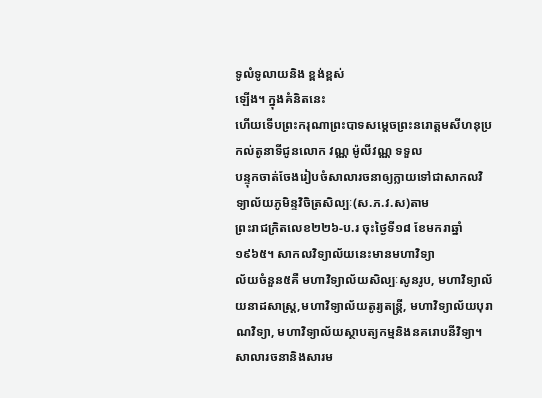ទូលំទូលាយនិង ខ្ពង់ខ្ពស់
ឡើង។ ក្នុងគំនិតនេះ
ហើយទើបព្រះករុណាព្រះបាទសម្តេចព្រះនរោត្តមសីហនុប្រកល់តូនាទីជូនលោក វណ្ណ ម៉ូលីវណ្ណ ទទួល
បន្ទុកចាត់ចែងរៀបចំសាលារចនាឲ្យក្លាយទៅជាសាកលវិទ្យាល័យភូមិន្ទវិចិត្រសិល្បៈ(ស.ភ.វ.ស)តាម
ព្រះរាជក្រិតលេខ២២៦-ប.រ ចុះថ្ងៃទី១៨ ខែមករាឆ្នាំ១៩៦៥។ សាកលវិទ្យាល័យនេះមានមហាវិទ្យា
ល័យចំនួន៥គឺ មហាវិទ្យាល័យសិល្បៈសូនរូប, មហាវិទ្យាល័យនាដសាស្រ្ត,មហាវិទ្យាល័យតូរ្យតន្រ្តី, មហាវិទ្យាល័យបុរាណវិទ្យា, មហាវិទ្យាល័យស្ថាបត្យកម្មនិងនគរោបនីវិទ្យា។ សាលារចនានិងសារម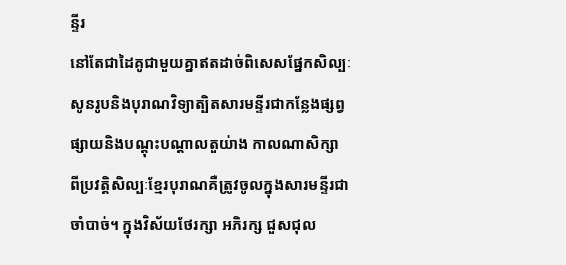ន្ទីរ
នៅតែជាដៃគូជាមួយគ្នាឥតដាច់ពិសេសផ្នែកសិល្បៈសូនរូបនិងបុរាណវិទ្យាត្បិតសារមន្ទីរជាកន្លែងផ្សព្វផ្សាយនិងបណ្តុះបណ្តាលតួយ់ាង កាលណាសិក្សា
ពីប្រវត្តិសិល្បៈខ្មែរបុរាណគឺត្រូវចូលក្នុងសារមន្ទីរជាចាំបាច់។ ក្នុងវិស័យថែរក្សា អភិរក្ស ជួសជុល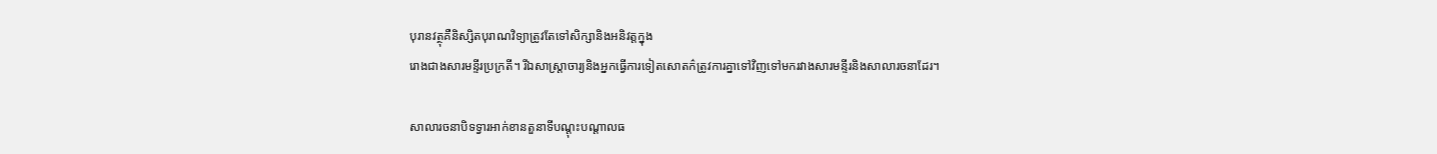បុរានវត្ថុគឺនិស្សិតបុរាណវិទ្យាត្រូវតែទៅសិក្សានិងអនិវត្តក្នុង
រោងជាងសារមន្ទីរប្រក្រតី។ រីឯសាស្រ្តាចារ្យនិងអ្នកធ្វើការទៀតសោតក៌ត្រូវការគ្នាទៅវិញទៅមករវាងសារមន្ទីរនិងសាលារចនាដែរ។

សាលារចនាបិទទ្វារអាក់ខានតួនាទីបណ្តុះបណ្តាលធ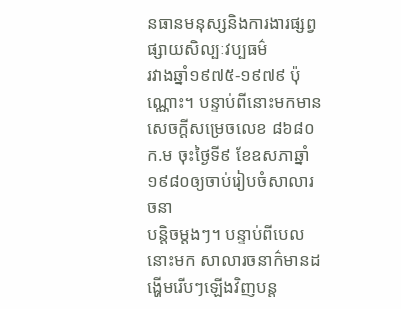នធានមនុស្សនិងការងារផ្សព្វផ្សាយសិល្បៈវប្បធម៌
រវាងឆ្នាំ១៩៧៥-១៩៧៩ ប៉ុណ្ណោះ។ បន្ទាប់ពីនោះមកមានសេចក្តីសម្រេចលេខ ៨៦៨០ក.ម ចុះថ្ងៃទី៩ ខែឧសភាឆ្នាំ១៩៨០ឲ្យចាប់រៀបចំសាលារចនា
បន្តិចម្តងៗ។ បន្ទាប់ពីបេលនោះមក សាលារចនាក៌មានដង្ហើមរើបៗឡើងវិញបន្ត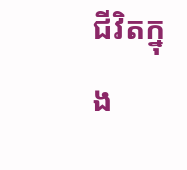ជីវិតក្នុង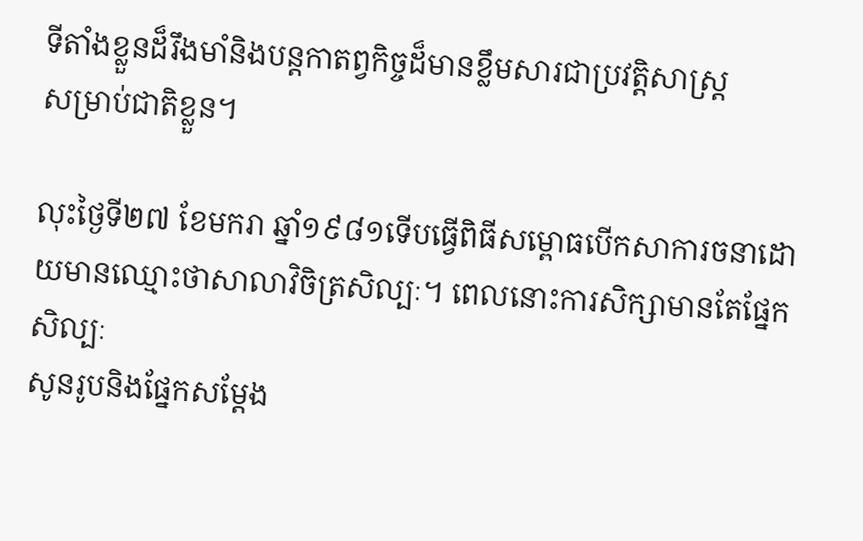ទីតាំងខ្លួនដ៏រឹងមាំនិងបន្តកាតព្វកិច្ចដ៏មានខ្លឹមសារជាប្រវតិ្តសាស្រ្ត
សម្រាប់ជាតិខ្លួន។

លុះថ្ងៃទី២៧ ខែមករា ឆ្នាំ១៩៨១ទើបធ្វើពិធីសម្ពោធបើកសាការចនាដោយមានឈ្មោះថាសាលាវិចិត្រសិល្បៈ។ ពេលនោះការសិក្សាមានតែផ្នែកសិល្បៈ
សូនរូបនិងផ្នែកសម្តែង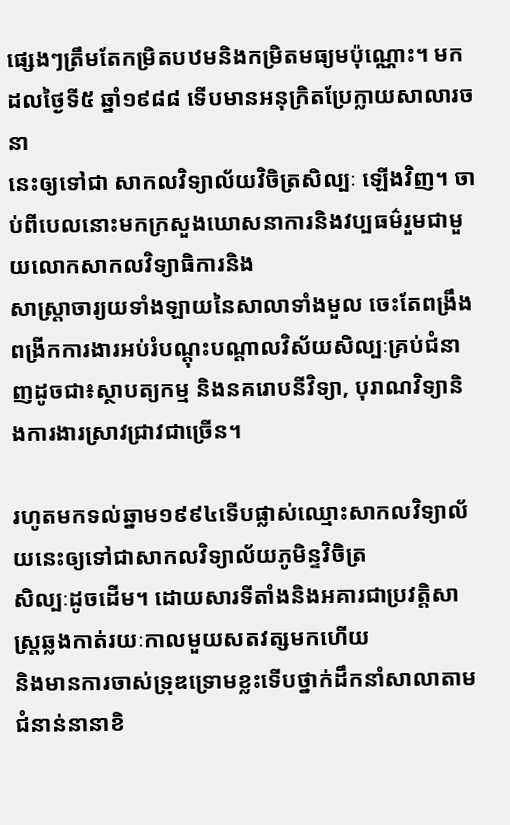ផ្សេងៗត្រឹមតែកម្រិតបឋមនិងកម្រិតមធ្យមប៉ុណ្ណោះ។ មកដលថ្ងៃទី៥ ឆ្នាំ១៩៨៨ ទើបមានអនុក្រិតប្រែក្លាយសាលារចនា
នេះឲ្យទៅជា សាកលវិទ្យាល័យវិចិត្រសិល្បៈ ឡើងវិញ។ ចាប់ពីបេលនោះមកក្រសួងឃោសនាការនិងវប្បធម៌រួមជាមួយលោកសាកលវិទ្យាធិការនិង
សាស្រ្តាចារ្យយទាំងឡាយនៃសាលាទាំងមួល ចេះតែពង្រឹងពង្រីកការងារអប់រំបណ្តុះបណ្តាលវិស័យសិល្បៈគ្រប់ជំនាញដូចជា៖ស្ថាបត្យកម្ម និងនគរោបនីវិទ្យា, បុរាណវិទ្យានិងការងារស្រាវជ្រាវជាច្រើន។

រហូតមកទល់ឆ្នាម១៩៩៤ទើបផ្លាស់ឈ្មោះសាកលវិទ្យាល័យនេះឲ្យទៅជាសាកលវិទ្យាល័យភូមិន្ទវិចិត្រ
សិល្បៈដូចដើម។ ដោយសារទីតាំងនិងអគារជាប្រវតិ្តសាស្រ្តឆ្លងកាត់រយៈកាលមួយសតវត្សមកហើយ
និងមានការចាស់ទ្រុឌទ្រោមខ្លះទើបថ្នាក់ដឹកនាំសាលាតាមជំនាន់នានាខិ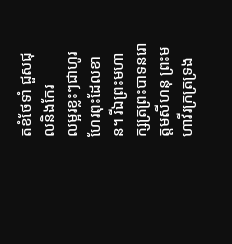តខំថែទាំ ជួសជុលនិងកែរ
លម្អរខ្លះៗជាហូរហែរពុះដែលខាន។ រីឯព្រះមហាក្សត្រព្រះបាទនរោត្តមសីហនុ ព្រះមហាវីរក្រត្រទ្រង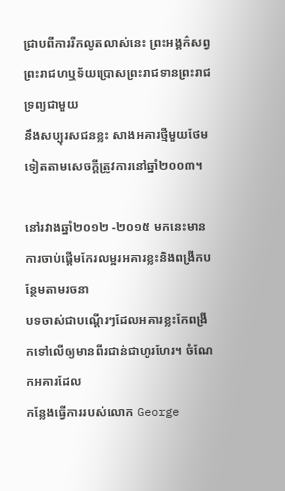ជ្រាបពីការរីកលូតលាស់នេះ ព្រះអង្គក៌សព្វព្រះរាជហឬទ័យប្រោសព្រះរាជទានព្រះរាជទ្រព្យជាមួយ
នឹងសប្បុរសជនខ្លះ សាងអគារថ្មីមួយថែមទៀតតាមសេចក្តីត្រូវការនៅឆ្នាំ២០០៣។

នៅរវាងឆ្នាំ២០១២ -២០១៥ មកនេះមានការចាប់ផ្តើមកែរលម្អរអគារខ្លះនិងពង្រីកបន្ថែមតាមរចនា
បទចាស់ជាបណ្តើរៗដែលអគារខ្លះកែពង្រីកទៅលើឲ្យមានពីរជាន់ជាហូរហែរ។ ចំណែកអគារដែល
កន្លែងធ្វើការរបស់លោក George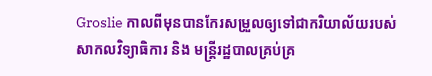Groslie កាលពីមុនបានកែរសម្រួលឲ្យទៅជាករិយាល័យរបស់
សាកលវិទ្យាធិការ និង មន្រ្តីរដ្ឋបាលគ្រប់គ្រ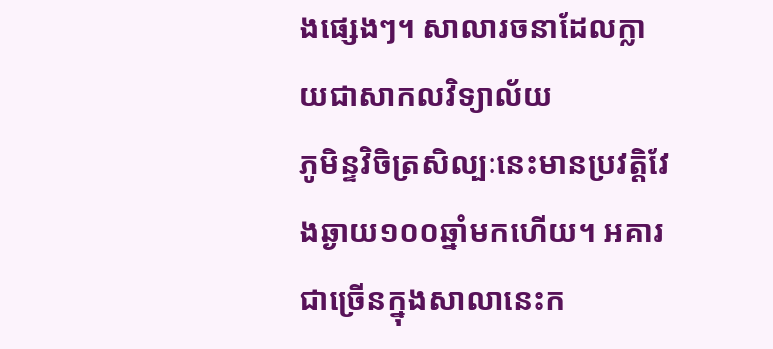ងផ្សេងៗ។ សាលារចនាដែលក្លាយជាសាកលវិទ្យាល័យ
ភូមិន្ទវិចិត្រសិល្បៈនេះមានប្រវតិ្តវែងឆ្ងាយ១០០ឆ្នាំមកហើយ។ អគារជាច្រើនក្នុងសាលានេះក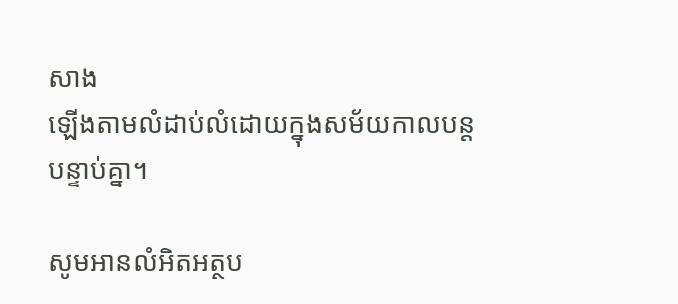សាង
ឡើងតាមលំដាប់លំដោយក្នុងសម័យកាលបន្តបន្ទាប់គ្នា។

សូមអានលំអិតអត្ថប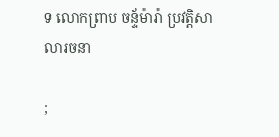ទ លោកព្រាប ចន្ទ័ម៉ារ៉ា ប្រវត្តិសាលារចនា

;